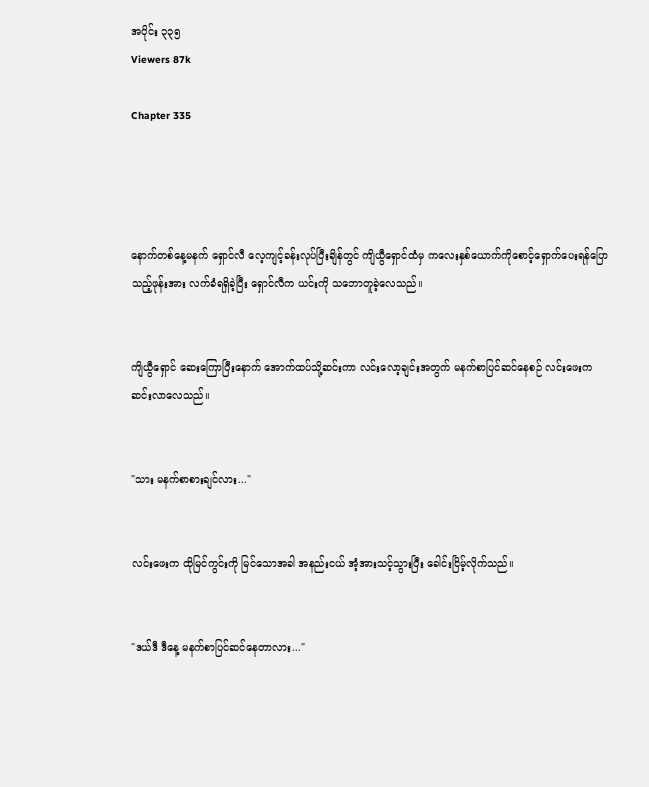အပိုင်း ၃၃၅
Viewers 87k

Chapter 335




နောက်တစ်နေ့မနက် ရှောင်လီ လေ့ကျင့်ခန်းလုပ်ပြီးချိန်တွင် ကျိယွီရှောင်ထံမှ ကလေးနှစ်ယောက်ကိုစောင့်ရှောက်ပေးရန်ပြောသည့်ဖုန်းအား လက်ခံရရှိခဲ့ပြီး ‌ရှောင်လီက ယင်းကို သဘောတူခဲ့လေသည်။


ကျိယွီရှောင် ဆေးကြောပြီးနောက် အောက်ထပ်သို့ဆင်းကာ လင်းလော့ချင်းအတွက် မနက်စာပြင်ဆင်နေစဉ် လင်းဖေးက ဆင်းလာလေသည်။


"သား မနက်စာစားချင်လား..."


လင်းဖေးက ထိုမြင်ကွင်းကို မြင်သောအခါ အနည်းငယ် အံ့အားသင့်သွားပြီး ခေါင်းငြိမ့်လိုက်သည်။


"ဒယ်ဒီ ဒီနေ့ မနက်စာပြင်ဆင်နေတာလား..."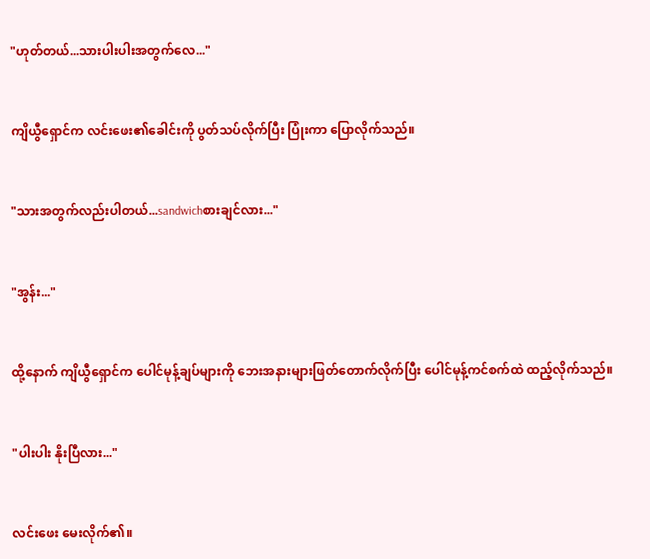"ဟုတ်တယ်...သားပါးပါးအတွက်လေ..."


ကျိယွီရှောင်က လင်းဖေး၏ခေါင်းကို ပွတ်သပ်လိုက်ပြီး ပြုံးကာ ပြောလိုက်သည်။


"သားအတွက်လည်းပါတယ်...sandwichစားချင်လား..."


"အွန်း..."


ထို့‌‌နောက် ကျိယွီရှောင်က ပေါင်မုန့်ချပ်များကို ဘေးအနားများဖြတ်တောက်လိုက်ပြီး ပေါင်မုန့်ကင်စက်ထဲ ထည့်လိုက်သည်။


"ပါးပါး နိုးပြီလား..."


လင်းဖေး မေးလိုက်၏။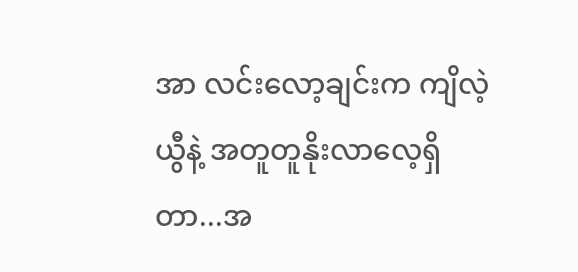အာ လင်းလော့ချင်းက ကျိလဲ့ယွီနဲ့ အတူတူနိုးလာလေ့ရှိတာ...အ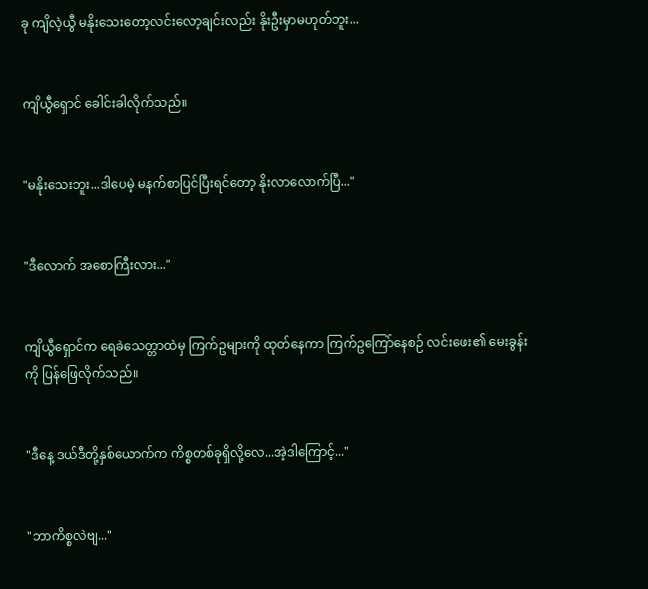ခု ကျိလဲ့ယွီ မနိုးသေးတော့လင်းလော့ချင်းလည်း နိုးဦးမှာမဟုတ်ဘူး...


ကျိယွီရှောင် ခေါင်းခါလိုက်သည်။


"မနိုးသေးဘူး...ဒါပေမဲ့ မနက်စာပြင်ပြီးရင်တော့ နိုးလာလောက်ပြီ..."


"ဒီလောက် အစောကြီးလား..."


ကျိယွီရှောင်က ရေခဲသေတ္တာထဲမှ ကြက်ဥများကို ထုတ်နေကာ ကြက်ဥကြော်နေစဉ် လင်းဖေး၏ မေးခွန်းကို ပြန်ဖြေလိုက်သည်။


"ဒီနေ့ ဒယ်ဒီတို့နှစ်ယောက်က ကိစ္စတစ်ခုရှိလို့လေ...အဲ့ဒါကြောင့်..."


"ဘာကိစ္စလဲဗျ..."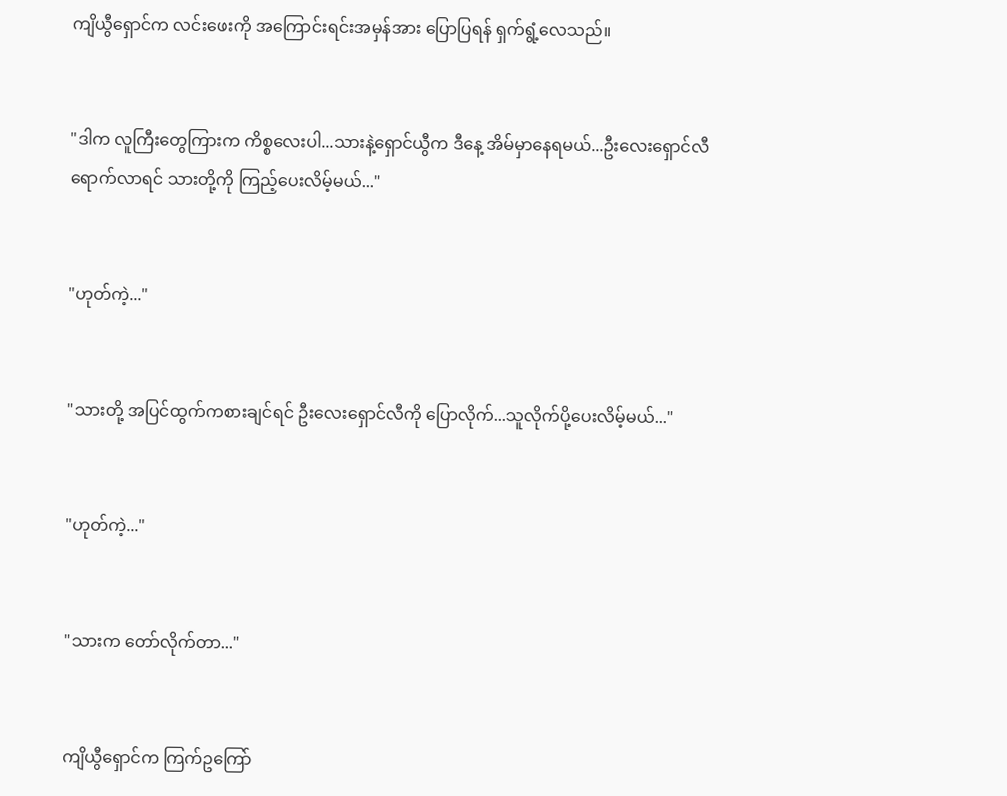ကျိယွီရှောင်က လင်းဖေးကို အကြောင်းရင်းအမှန်အား ပြောပြရန် ရှက်ရွံ့လေသည်။


"ဒါက လူကြီးတွေကြားက ကိစ္စလေးပါ...သားနဲ့ရှောင်ယွီက ဒီနေ့ အိမ်မှာနေရမယ်...ဦးလေးရှောင်လီ ရောက်လာရင် သားတို့ကို ကြည့်ပေးလိမ့်မယ်..."


"ဟုတ်ကဲ့..."


"သားတို့ အပြင်ထွက်ကစားချင်ရင် ဦးလေးရှောင်လီကို ပြောလိုက်...သူလိုက်ပို့ပေးလိမ့်မယ်..."


"ဟုတ်ကဲ့..."


"သားက တော်လိုက်တာ..."


ကျိယွီရှောင်က ကြက်ဥကြော်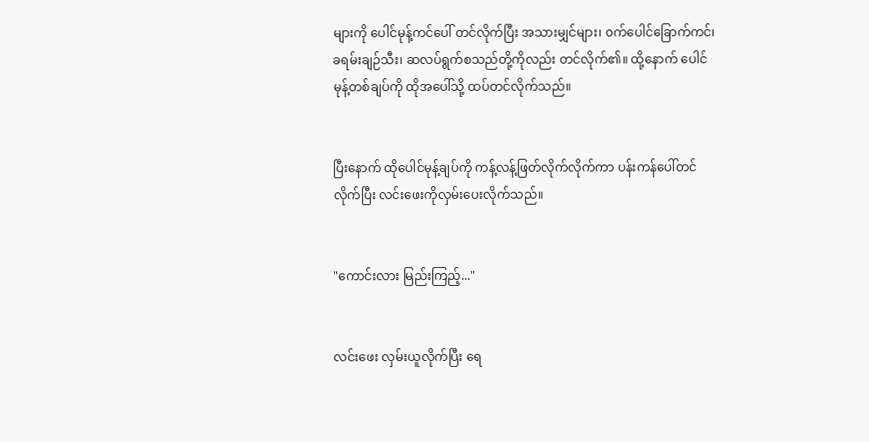များကို ပေါင်မုန့်ကင်ပေါ် တင်လိုက်ပြီး အသားမျှင်များ၊ ၀က်ပေါင်ခြောက်ကင်၊ ခရမ်းချဉ်သီး၊ ဆလပ်ရွက်စသည်တို့ကိုလည်း တင်လိုက်၏။ ထို့နောက် ပေါင်မုန့်တစ်ချပ်ကို ထိုအပေါ်သို့ ထပ်တင်လိုက်သည်။


ပြီးနောက် ထိုပေါင်မုန့်ချပ်ကို ကန့်လန့်ဖြတ်လိုက်လိုက်ကာ ပန်းကန်ပေါ်တင်လိုက်ပြီး လင်းဖေးကိုလှမ်းပေးလိုက်သည်။


"ကောင်းလား မြည်းကြည့်..."


လင်းဖေး လှမ်းယူလိုက်ပြီး ရေ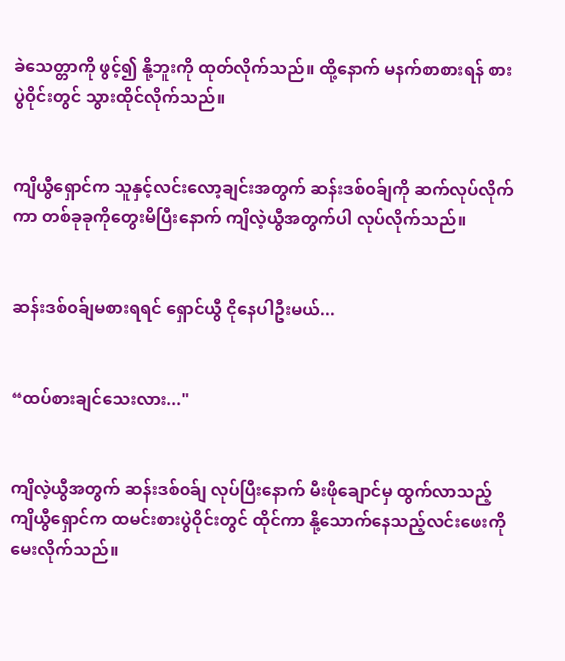ခဲသေတ္တာကို ဖွင့်၍ နို့ဘူးကို ထုတ်လိုက်သည်။ ထို့နောက် မနက်စာစားရန် စားပွဲဝိုင်းတွင် သွားထိုင်လိုက်သည်။


ကျိယွီရှောင်က သူနှင့်လင်းလော့ချင်းအတွက် ဆန်းဒစ်၀ခ်ျကို ဆက်လုပ်လိုက်ကာ တစ်ခုခုကိုတွေးမိပြီးနောက် ကျိလဲ့ယွီအတွက်ပါ လုပ်လိုက်သည်။


ဆန်းဒစ်၀ခ်ျမစားရရင် ရှောင်ယွီ ငိုနေပါဦးမယ်...


“ထပ်စားချင်သေးလား..."


ကျိလဲ့ယွီအတွက် ဆန်းဒစ်၀ခ်ျ လုပ်ပြီးနောက် မီးဖိုချောင်မှ ထွက်လာသည့် ကျိယွီရှောင်က ထမင်းစားပွဲဝိုင်းတွင် ထိုင်ကာ နို့သောက်နေသည့်လင်းဖေးကို မေးလိုက်သည်။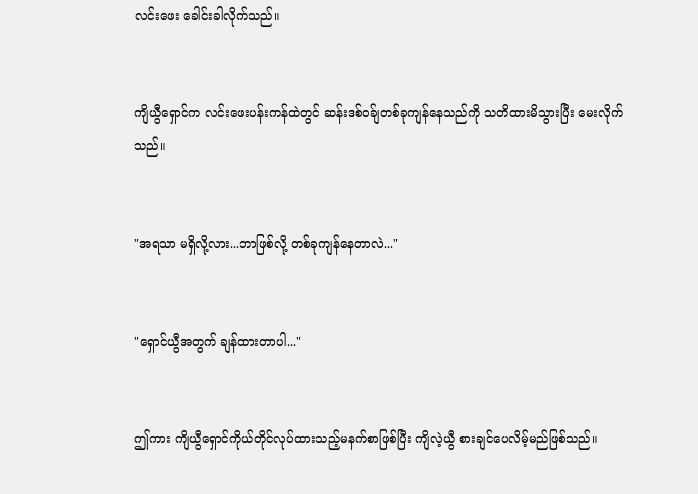လင်းဖေး ခေါင်းခါလိုက်သည်။


ကျိယွီရှောင်က လင်းဖေးပန်းကန်ထဲတွင် ဆန်းဒစ်၀ခ်ျတစ်ခုကျန်နေသည်ကို သတိထားမိသွားပြီး မေးလိုက်သည်။


"အရသာ မရှိလို့လား...ဘာဖြစ်လို့ တစ်ခုကျန်နေတာလဲ..."


"ရှောင်ယွီအတွက် ချန်ထားတာပါ..."


ဤကား ကျိယွီရှောင်ကိုယ်တိုင်လုပ်ထားသည့်မနက်စာဖြစ်ပြီး ကျိလဲ့ယွီ စားချင်ပေလိမ့်မည်ဖြစ်သည်။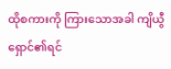ထိုစကားကို ကြားသောအခါ ကျိယွီရှောင်၏ရင်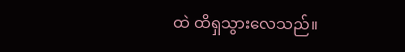ထဲ ထိရှသွားလေသည်။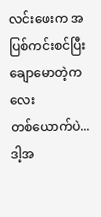လင်းဖေးက အပြစ်ကင်းစင်ပြီး ချောမောတဲ့ကလေးတစ်‌ယောက်ပဲ...ဒါ့အ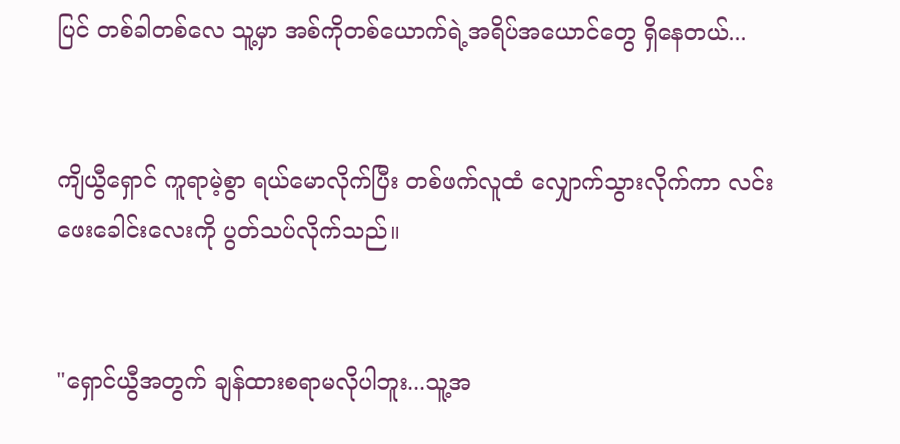ပြင် တစ်ခါတစ်လေ သူ့မှာ အစ်ကိုတစ်ယောက်ရဲ့အရိပ်အယောင်‌တွေ ရှိနေတယ်...


ကျိယွီရှောင် ကူရာမဲ့စွာ ရယ်မောလိုက်ပြီး တစ်ဖက်လူထံ လျှောက်သွားလိုက်ကာ လင်းဖေးခေါင်းလေးကို ပွတ်သပ်လိုက်သည်။


"ရှောင်ယွီအတွက် ချန်ထားစရာမလိုပါဘူး...သူ့အ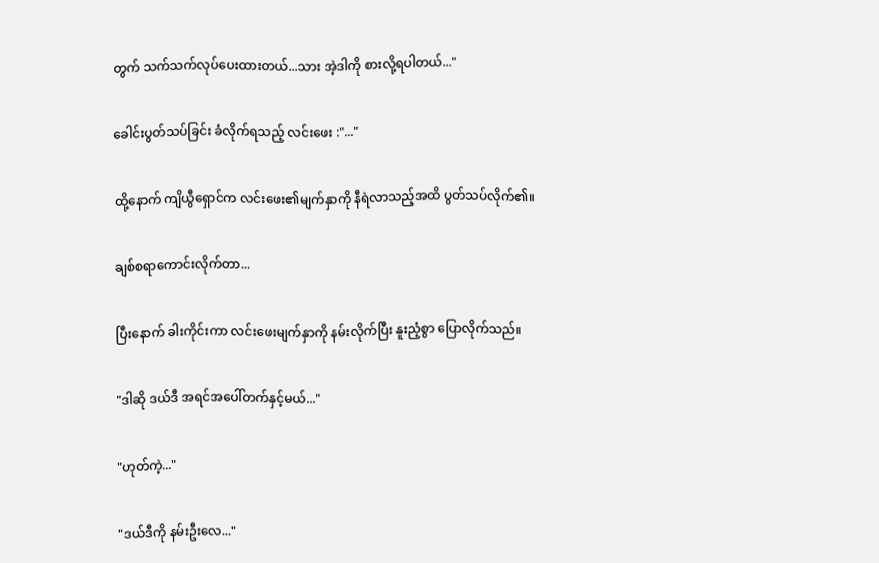တွက် သက်သက်လုပ်ပေးထားတယ်...သား အဲ့ဒါကို စားလို့ရပါတယ်..."


ခေါင်းပွတ်သပ်ခြင်း ခံလိုက်ရသည့် လင်းဖေး :"..."


ထို့နောက် ကျိယွီရှောင်က လင်းဖေး၏မျက်နှာကို နီရဲလာသည့်အထိ ပွတ်သပ်လိုက်၏။


ချစ်စရာကောင်းလိုက်တာ...


ပြီးနောက် ခါးကိုင်းကာ လင်းဖေးမျက်နှာကို နမ်းလိုက်ပြီး နူးညံ့စွာ ပြောလိုက်သည်။


"ဒါဆို ဒယ်ဒီ အရင်အပေါ်တက်နှင့်မယ်..."


"ဟုတ်ကဲ့..."


"ဒယ်ဒီကို နမ်းဦးလေ..."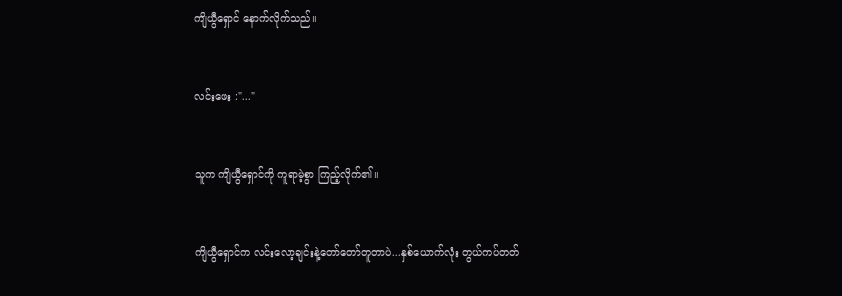ကျိယွီရှောင် နောက်လိုက်သည်။


လင်းဖေး :"..."


သူက ကျိယွီရှောင်ကို ကူရာမဲ့စွာ ကြည့်လိုက်၏။


ကျိယွီရှောင်က လင်းလော့ချင်းနဲ့တော်တော်တူတာပဲ...နှစ်ယောက်လုံး တွယ်ကပ်တတ်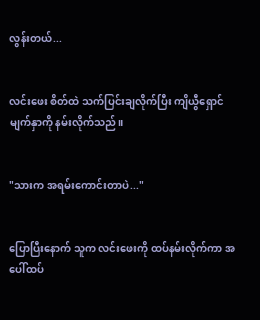လွန်းတယ်...


လင်းဖေး စိတ်ထဲ သက်ပြင်းချလိုက်ပြီး ကျိယွီရှောင်မျက်နှာကို နမ်းလိုက်သည်။


"သားက အရမ်းကောင်းတာပဲ..."


ပြောပြီးနောက် သူက လင်းဖေးကို ထပ်နမ်းလိုက်ကာ အပေါ်ထပ်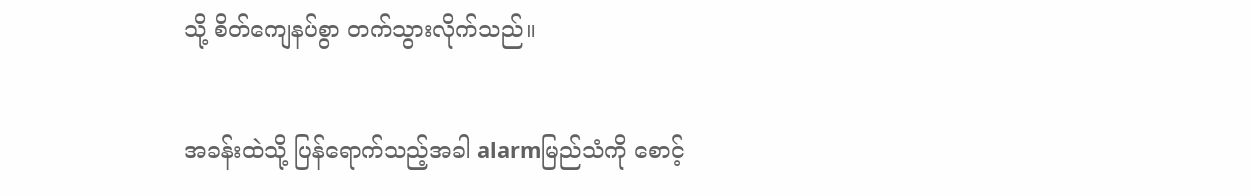သို့ စိတ်ကျေနပ်စွာ တက်သွားလိုက်သည်။


အခန်းထဲသို့ ပြန်ရောက်သည့်အခါ alarmမြည်သံကို စောင့်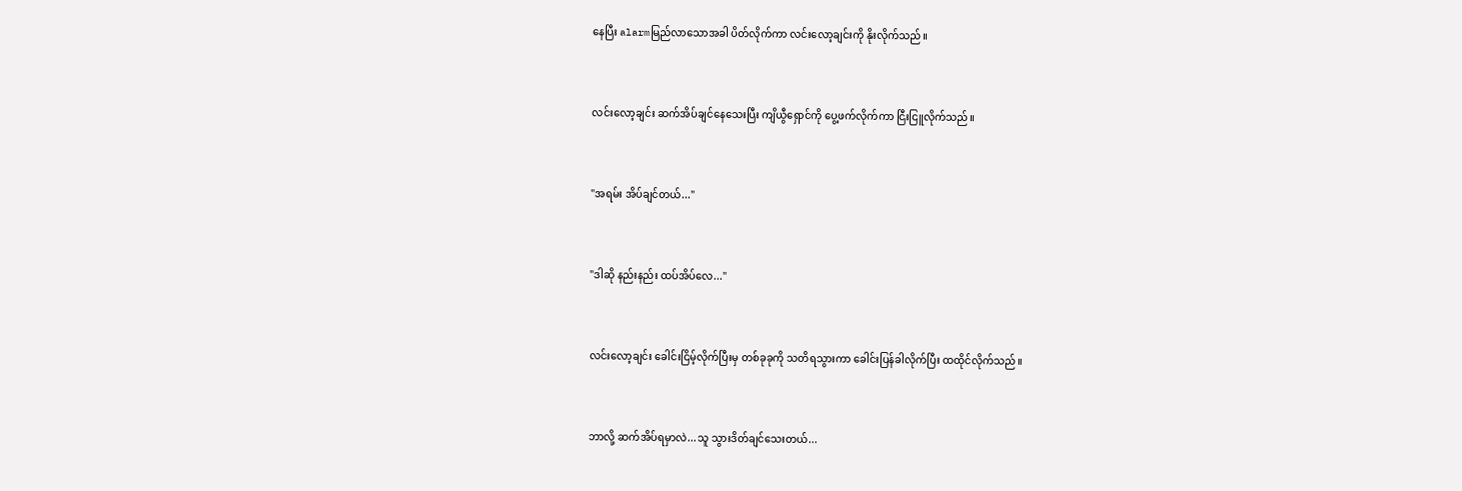နေပြီး alarmမြည်လာသောအခါ ပိတ်လိုက်ကာ လင်းလော့ချင်းကို နိုးလိုက်သည်။


လင်းလော့ချင်း ဆက်အိပ်ချင်နေသေးပြီး ကျိယွီရှောင်ကို ပွေ့ဖက်လိုက်ကာ ငြီး‌ငြူလိုက်သည်။


"အရမ်း အိပ်ချင်တယ်..."


"ဒါဆို နည်းနည်း ထပ်အိပ်လေ..."


လင်းလော့ချင်း ခေါင်းငြိမ့်လိုက်ပြီးမှ တစ်ခုခုကို သတိရသွားကာ ခေါင်းပြန်ခါလိုက်ပြီး ထထိုင်လိုက်သည်။


ဘာလို့ ဆက်အိပ်ရမှာလဲ...သူ သွားဒိတ်ချင်သေးတယ်...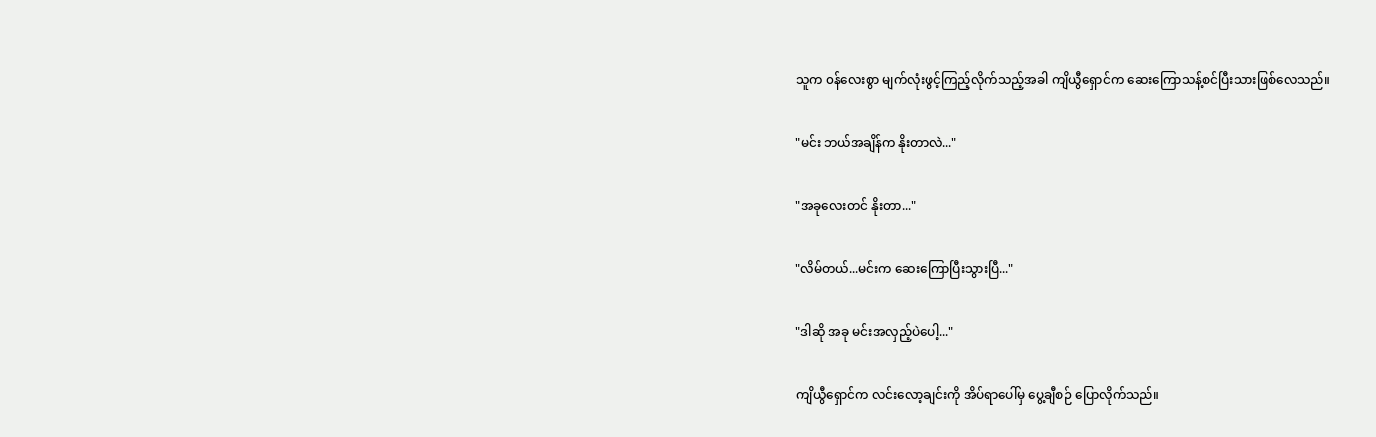သူက ၀န်လေးစွာ မျက်လုံးဖွင့်ကြည့်လိုက်သည့်အခါ ကျိယွီရှောင်က ဆေးကြောသန့်စင်ပြီးသားဖြစ်လေသည်။


"မင်း ဘယ်အချိန်က နိုးတာလဲ..."


"အခုလေးတင် နိုးတာ..."


"လိမ်တယ်...မင်းက ဆေးကြောပြီးသွားပြီ..."


"ဒါဆို အခု မင်းအလှည့်ပဲပေါ့..."


ကျိယွီရှောင်က လင်းလော့ချင်းကို အိပ်ရာပေါ်မှ ပွေ့ချီစဉ် ပြောလိုက်သည်။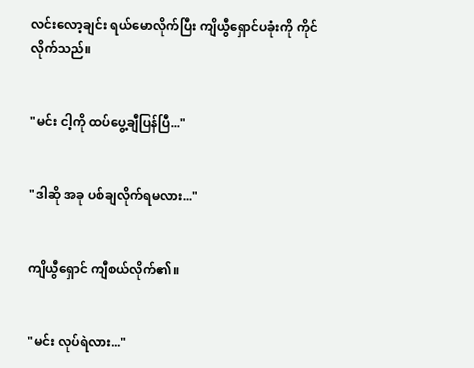လင်းလော့ချင်း ရယ်မောလိုက်ပြီး ကျိယွီရှောင်ပခုံးကို ကိုင်လိုက်သည်။


"မင်း ငါ့ကို ထပ်ပွေ့ချီပြန်ပြီ..."


"ဒါဆို အခု ပစ်ချလိုက်ရမလား..."


ကျိယွီရှောင် ကျီစယ်လိုက်၏။


"မင်း လုပ်ရဲလား..."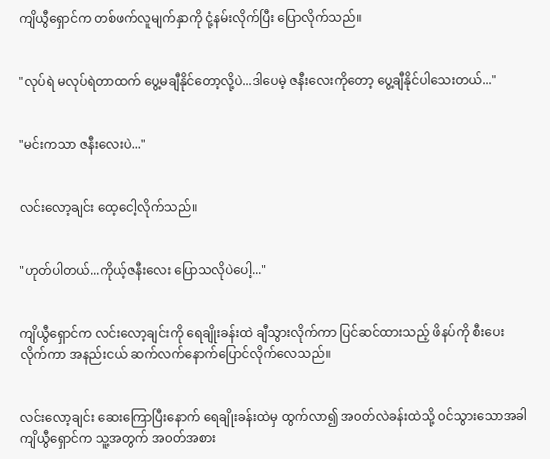ကျိယွီရှောင်က တစ်ဖက်လူမျက်နှာကို ငုံ့နမ်းလိုက်ပြီး ပြောလိုက်သည်။


"လုပ်ရဲ မလုပ်ရဲတာထက် ပွေ့မချီနိုင်‌တော့လို့ပဲ...ဒါပေမဲ့ ဇနီးလေးကိုတော့ ပွေ့ချီနိုင်ပါသေးတယ်..."


"မင်းကသာ ဇနီးလေးပဲ..."


လင်းလော့ချင်း ထေ့ငေါ့လိုက်သည်။


"ဟုတ်ပါတယ်...ကိုယ့်ဇနီးလေး ပြောသလိုပဲပေါ့..."


ကျိယွီရှောင်က လင်းလော့ချင်းကို ရေချိုးခန်းထဲ ချီသွားလိုက်ကာ ပြင်ဆင်ထားသည့် ဖိနပ်ကို စီးပေးလိုက်ကာ အနည်းငယ် ဆက်လက်နောက်ပြောင်လိုက်လေသည်။


လင်းလော့ချင်း ဆေးကြောပြီးနောက် ရေချိုးခန်းထဲမှ ထွက်လာ၍ အ၀တ်လဲခန်းထဲသို့ ၀င်သွားသောအခါ ကျိယွီရှောင်က သူ့အတွက် အ၀တ်အစား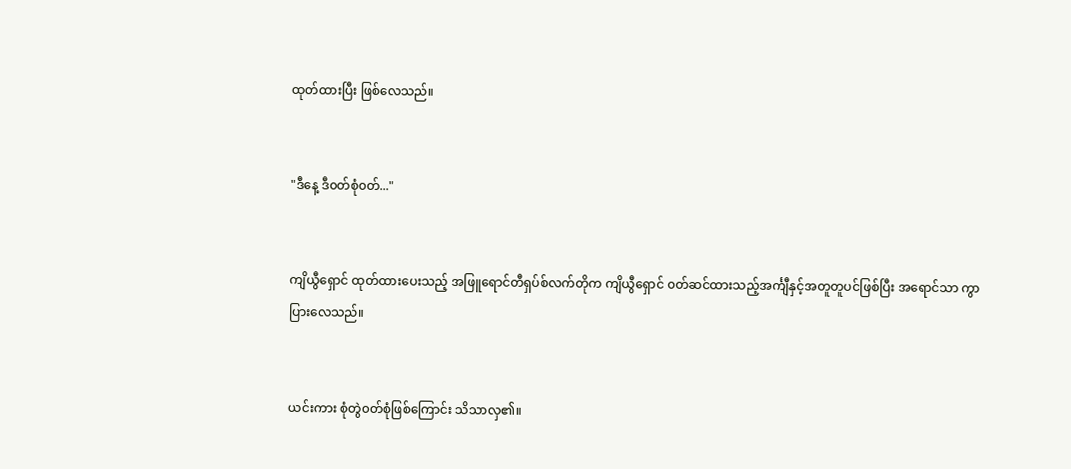ထုတ်ထားပြီး ဖြစ်လေသည်။


"ဒီနေ့ ဒီ၀တ်စုံ၀တ်..."


ကျိယွီရှောင် ထုတ်ထားပေးသည့် အဖြူရောင်တီရှပ်စ်လက်တိုက ကျိယွီရှောင် ၀တ်ဆင်ထားသည့်အင်္ကျီနှင့်အတူတူပင်ဖြစ်ပြီး အရောင်သာ ကွာပြားလေသည်။


ယင်းကား စုံတွဲ၀တ်စုံဖြစ်ကြောင်း သိသာလှ၏။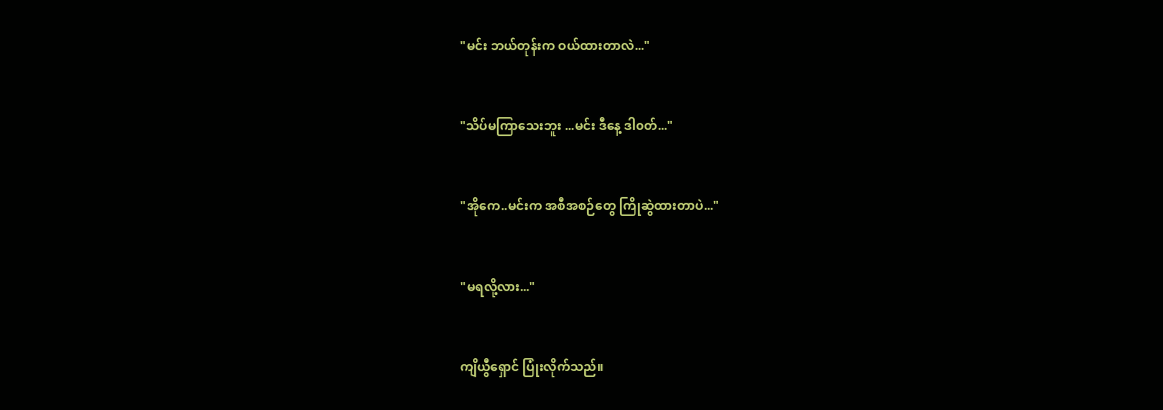"မင်း ဘယ်တုန်းက ဝယ်ထားတာလဲ..."


"သိပ်မကြာသေးဘူး ...မင်း ဒီနေ့ ဒါ၀တ်..."


"အိုကေ..မင်းက အစီအစဉ်တွေ ကြိုဆွဲထားတာပဲ..."


"မရလို့လား..."


ကျိယွီရှောင် ပြုံးလိုက်သည်။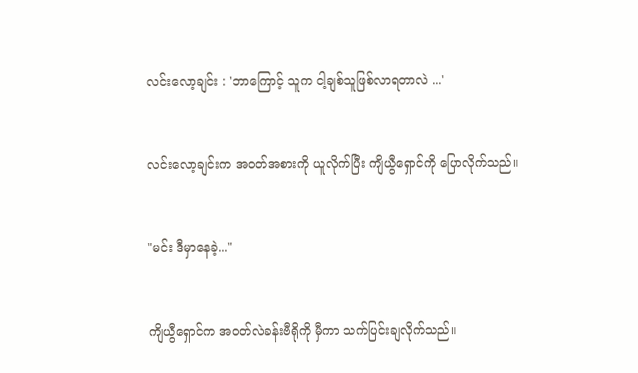လင်းလော့ချင်း : 'ဘာကြောင့် သူက ငါ့ချစ်သူဖြစ်လာရတာလဲ ...'


လင်းလော့ချင်းက အ၀တ်အစားကို ယူလိုက်ပြီး ကျိယွီရှောင်ကို ပြောလိုက်သည်။


"မင်း ဒီမှာနေခဲ့..."


ကျိယွီရှောင်က အ၀တ်လဲခန်းဗီရိုကို မှီကာ သက်ပြင်းချလိုက်သည်။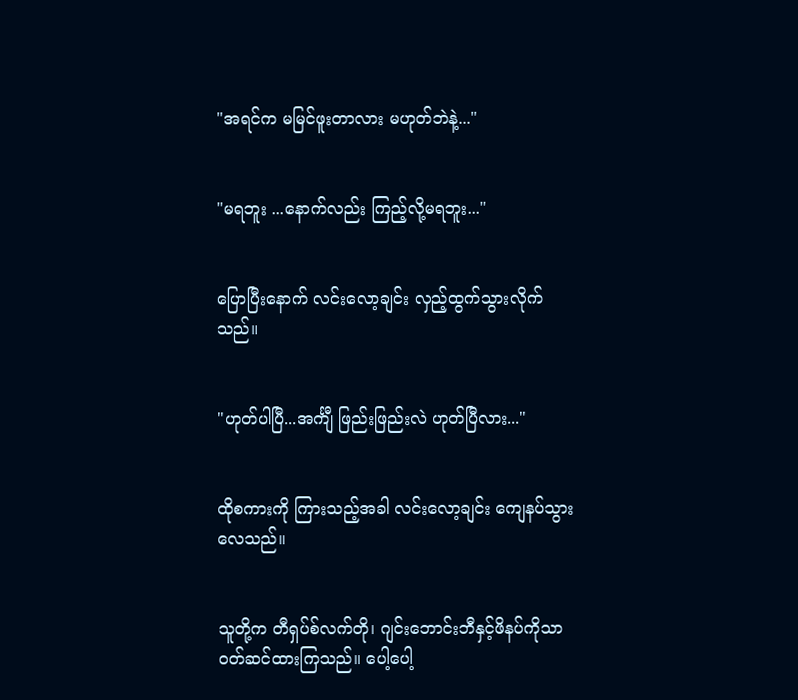"အရင်က မမြင်ဖူးတာလား မဟုတ်ဘဲနဲ့..."


"မရဘူး ...နောက်လည်း ကြည့်လို့မရဘူး..."


ပြောပြီးနောက် လင်းလော့ချင်း လှည့်ထွက်သွားလိုက်သည်။


"ဟုတ်ပါပြီ...အင်္ကျီ ဖြည်းဖြည်းလဲ ဟုတ်ပြီလား..."


ထိုစကားကို ကြားသည့်အခါ လင်းလော့ချင်း ကျေနပ်သွားလေသည်။


သူတို့က တီရှပ်စ်လက်တို၊ ဂျင်းဘောင်းဘီနှင့်ဖိနပ်ကိုသာ ၀တ်ဆင်ထားကြသည်။ ပေါ့ပေါ့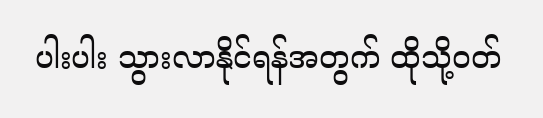ပါးပါး သွားလာနိုင်ရန်အတွက် ထိုသို့၀တ်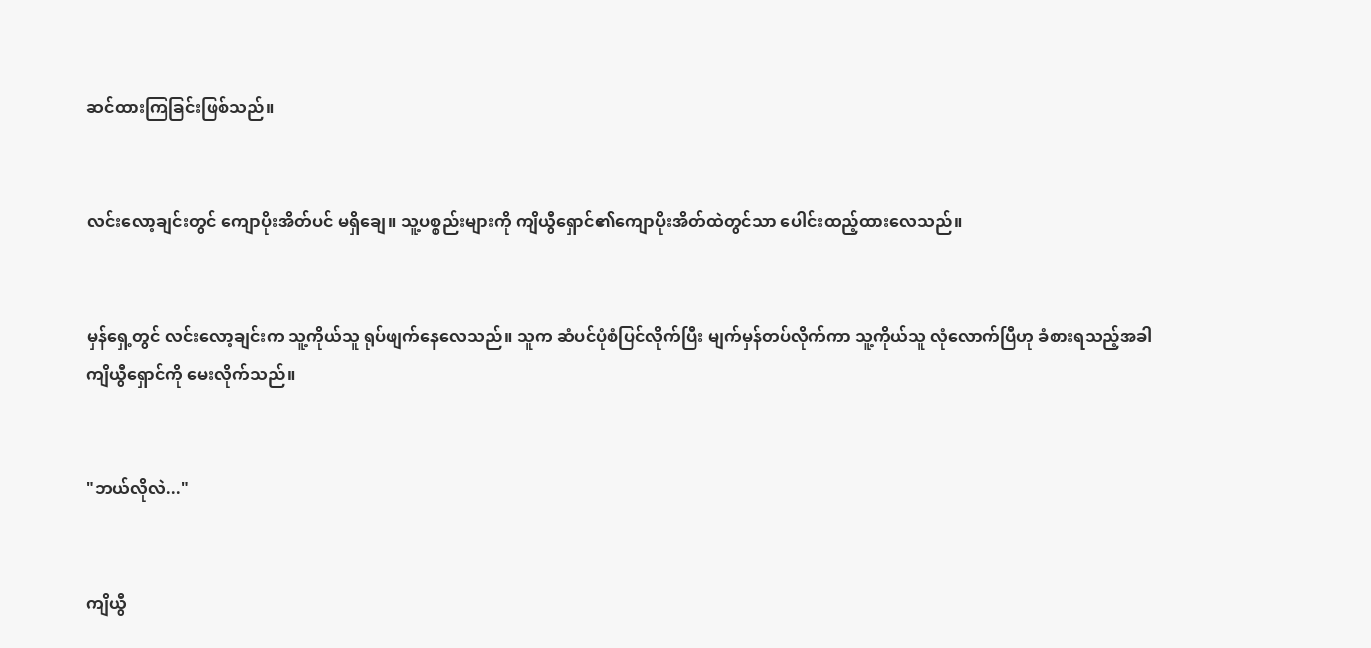ဆင်ထားကြခြင်းဖြစ်သည်။


လင်းလော့ချင်းတွင် ကျောပိုးအိတ်ပင် မရှိချေ။ သူ့ပစ္စည်းများကို ကျိယွီရှောင်၏ကျောပိုးအိတ်ထဲတွင်သာ ပေါင်းထည့်ထားလေသည်။


မှန်ရှေ့တွင် လင်းလော့ချင်းက သူ့ကိုယ်သူ ရုပ်ဖျက်နေလေသည်။ သူက ဆံပင်ပုံစံပြင်လိုက်ပြီး မျက်မှန်တပ်လိုက်ကာ သူ့ကိုယ်သူ လုံလောက်ပြီဟု ခံစားရသည့်အခါ ကျိယွီရှောင်ကို မေးလိုက်သည်။


"ဘယ်လိုလဲ..."


ကျိယွီ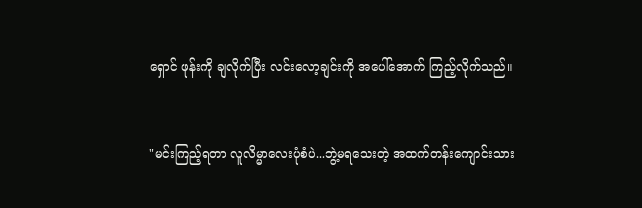ရှောင် ဖုန်းကို ချလိုက်ပြီး လင်းလော့ချင်းကို အပေါ်အောက် ကြည့်လိုက်သည်။


"မင်းကြည့်ရတာ လူလိမ္မာလေးပုံစံပဲ...ဘွဲ့မရသေးတဲ့ အထက်တန်းကျောင်းသား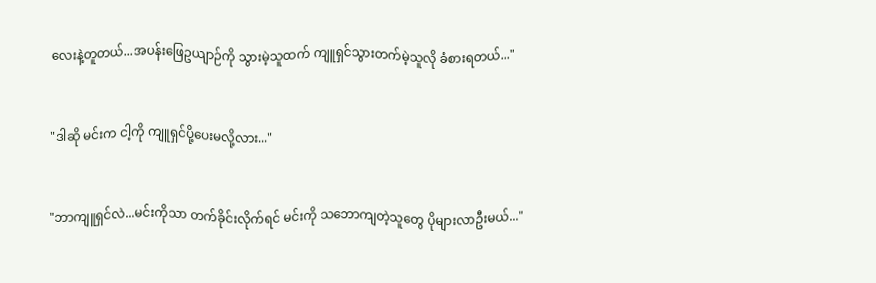လေးနဲ့တူတယ်...အပန်းဖြေဥယျာဉ်ကို သွားမဲ့သူထက် ကျူရှင်သွားတက်မဲ့သူလို ခံစားရတယ်..."


"ဒါဆို မင်းက ငါ့ကို ကျူရှင်ပို့ပေးမလို့လား..."


"ဘာကျူရှင်လဲ...မင်းကိုသာ တက်ခိုင်းလိုက်ရင် မင်းကို သဘောကျတဲ့သူတွေ ပိုများလာဦးမယ်..."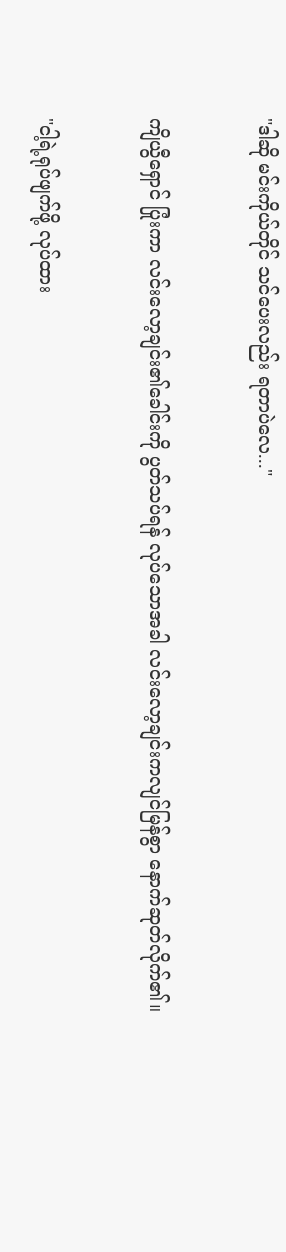"ဒါဆို မင်းကိုယ်တိုင် သင်ပေးလည်း ရတာပဲလေ..."


ကျိယွီရှောင် ပြုံးကာ လင်းလော့ချင်း၏ခေါင်းကို ပွတ်သပ်ရန် လုပ်သောအခါ လင်းလော့ချင်းကလျင်မြန်စွာ‌ နောက်ဆုတ်လိုက်၏။


"ငါ့ရဲ့ရုပ်ဖျက်ဖို့ လုပ်ထား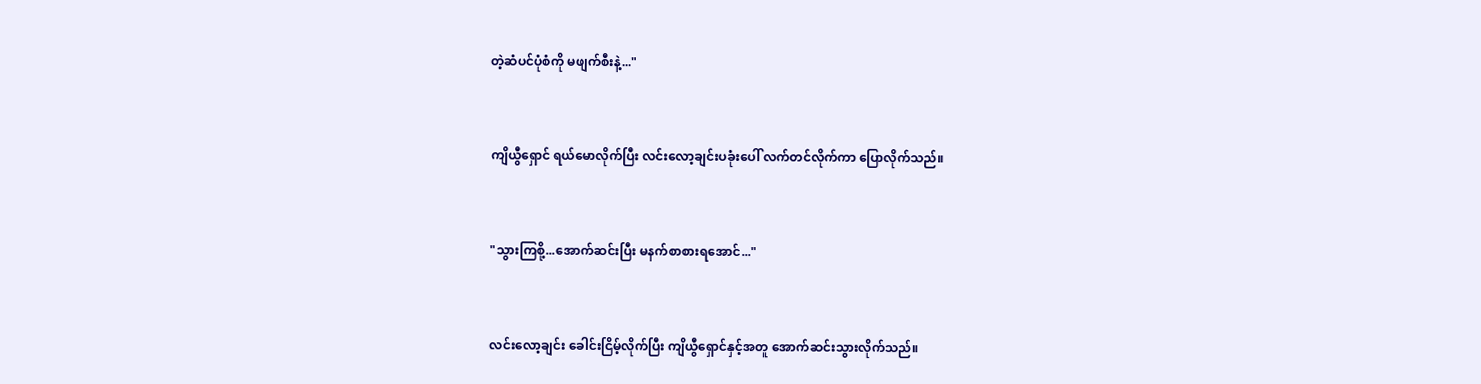တဲ့ဆံပင်ပုံစံကို မဖျက်စီးနဲ့..."


ကျိယွီရှောင် ရယ်မောလိုက်ပြီး လင်းလော့ချင်းပခုံးပေါ် လက်တင်လိုက်ကာ ပြောလိုက်သည်။


"သွားကြစို့...အောက်ဆင်းပြီး မနက်စာစားရအောင်..."


လင်းလော့ချင်း ခေါင်းငြိမ့်လိုက်ပြီး ကျိယွီရှောင်နှင့်အတူ အောက်ဆင်းသွားလိုက်သည်။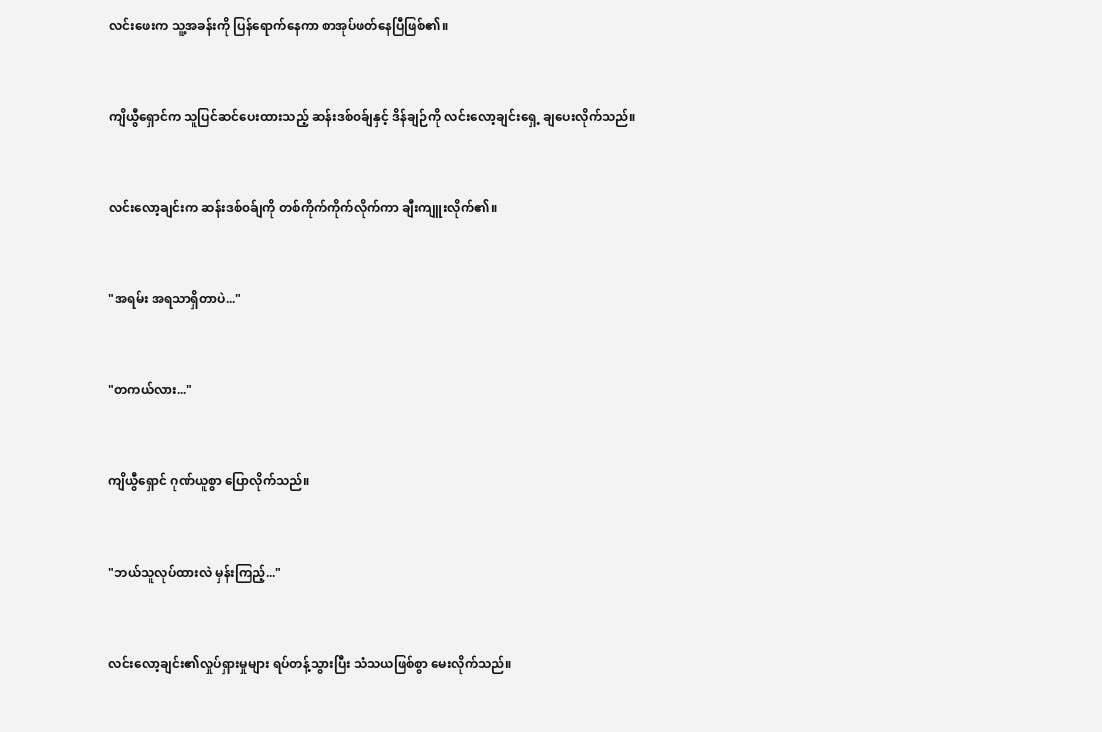လင်းဖေးက သူ့အခန်းကို ပြန်ရောက်နေကာ စာအုပ်ဖတ်နေပြီဖြစ်၏။


ကျိယွီရှောင်က သူပြင်ဆင်ပေးထားသည့် ဆန်းဒစ်၀ခ်ျနှင့် ဒိန်ချဉ်ကို လင်းလော့ချင်းရှေ့ ချပေးလိုက်သည်။


လင်းလော့ချင်းက ဆန်းဒစ်၀ခ်ျကို တစ်ကိုက်ကိုက်လိုက်ကာ ချီးကျူးလိုက်၏။


"အရမ်း အရသာရှိတာပဲ..."


"တကယ်လား..."


ကျိယွီရှောင် ဂုဏ်ယူစွာ ပြောလိုက်သည်။


"ဘယ်သူလုပ်ထားလဲ မှန်းကြည့်..."


လင်းလော့ချင်း၏လှုပ်ရှားမှုများ ရပ်တန့်သွားပြီး သံသယဖြစ်စွာ မေးလိုက်သည်။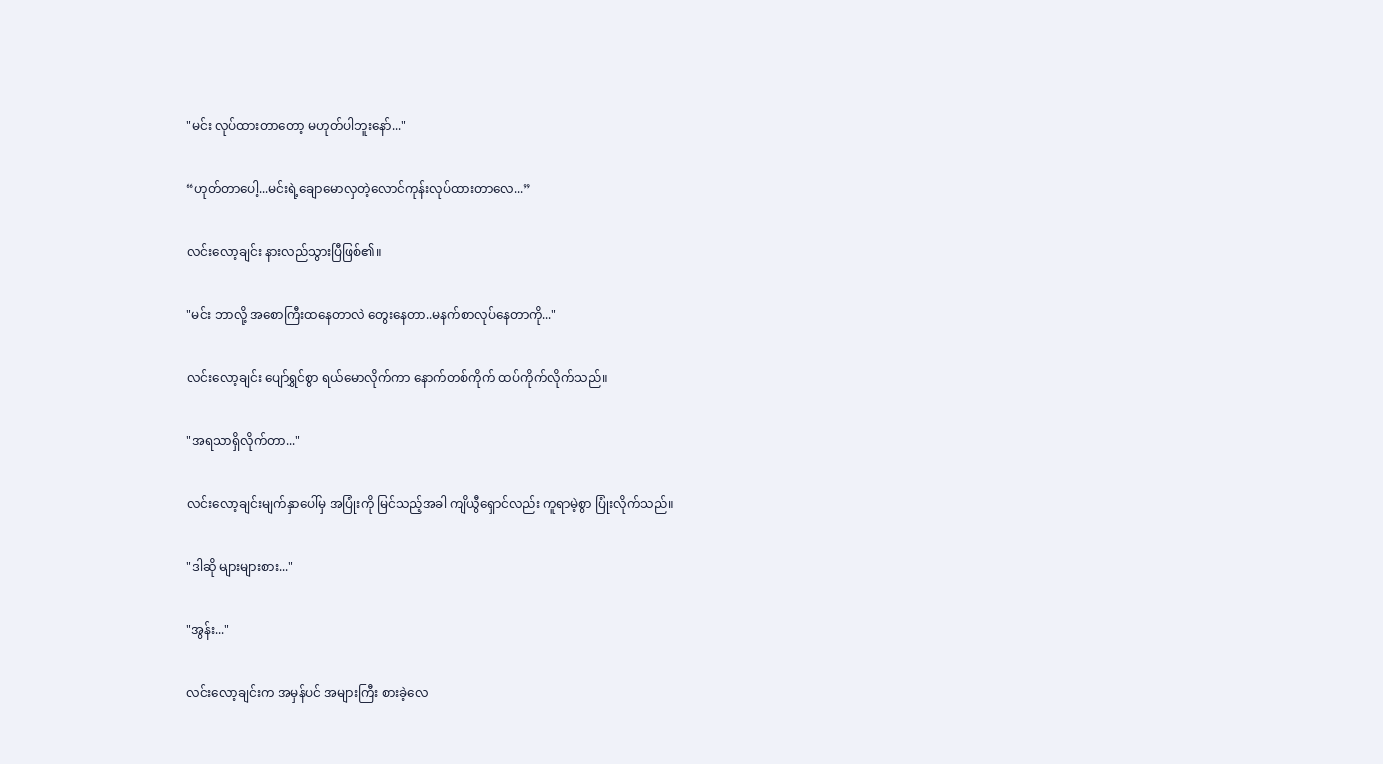"မင်း လုပ်ထားတာတော့ မဟုတ်ပါဘူးနော်..."


“ဟုတ်တာပေါ့...မင်းရဲ့ချောမောလှတဲ့လောင်ကုန်းလုပ်ထားတာလေ...”


လင်းလော့ချင်း နားလည်သွားပြီဖြစ်၏။


"မင်း ဘာလို့ အစောကြီးထနေတာလဲ တွေးနေတာ..မနက်စာလုပ်နေတာကို..."


လင်းလော့ချင်း ပျော်ရွှင်စွာ ရယ်မောလိုက်ကာ နောက်တစ်ကိုက် ထပ်ကိုက်လိုက်သည်။


"အရသာရှိလိုက်တာ..."


လင်းလော့ချင်းမျက်နှာပေါ်မှ အပြုံးကို မြင်သည့်အခါ ကျိယွီရှောင်လည်း ကူရာမဲ့စွာ ပြုံးလိုက်သည်။


"ဒါဆို များများစား..."


"အွန်း..."


လင်းလော့ချင်းက အမှန်ပင် အများကြီး စားခဲ့လေ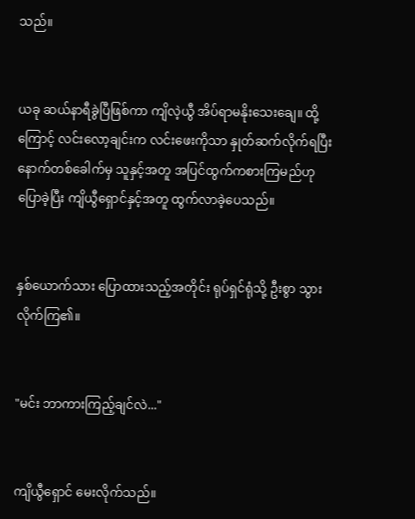သည်။


ယခု ဆယ်နာရီခွဲပြီဖြစ်ကာ ကျိလဲ့ယွီ အိပ်ရာမနိုးသေးချေ။ ထို့ကြောင့် လင်းလော့ချင်းက လင်းဖေးကိုသာ နှုတ်ဆက်လိုက်ရပြီး နောက်တစ်ခေါက်မှ သူနှင့်အတူ အပြင်ထွက်ကစားကြမည်ဟု ပြောခဲ့ပြီး ကျိယွီရှောင်နှင့်အတူ ထွက်လာခဲ့ပေသည်။


နှစ်ယောက်သား ပြောထားသည့်အတိုင်း ရုပ်ရှင်ရုံသို့ ဦးစွာ သွားလိုက်ကြ၏။


"မင်း ဘာကားကြည့်ချင်လဲ..."


ကျိယွီရှောင် မေးလိုက်သည်။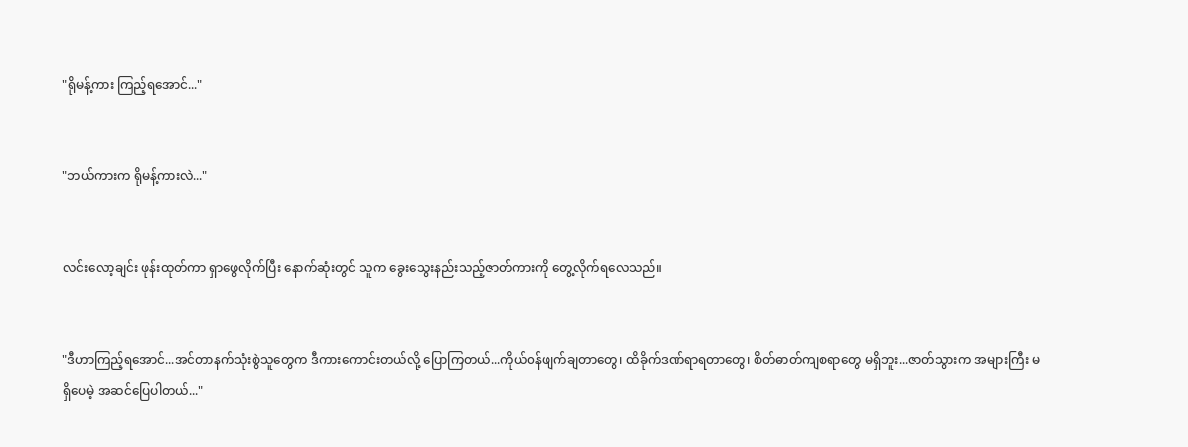"ရိုမန့်ကား ကြည့်ရအောင်..."


"ဘယ်ကားက ရိုမန့်ကားလဲ..."


လင်းလော့ချင်း ဖုန်းထုတ်ကာ ရှာဖွေလိုက်ပြီး နောက်ဆုံးတွင် သူက ခွေးသွေးနည်းသည့်ဇာတ်ကားကို တွေ့လိုက်ရလေသည်။


"ဒီဟာကြည့်ရအောင်...အင်တာနက်သုံးစွဲသူတွေက ဒီကားကောင်းတယ်လို့ ပြောကြတယ်...ကိုယ်၀န်ဖျက်ချတာတွေ၊ ထိခိုက်ဒဏ်ရာရတာတွေ၊ စိတ်ဓာတ်ကျစရာတွေ မရှိဘူး...ဇာတ်သွားက အများကြီး မရှိပေမဲ့ အဆင်ပြေပါတယ်..."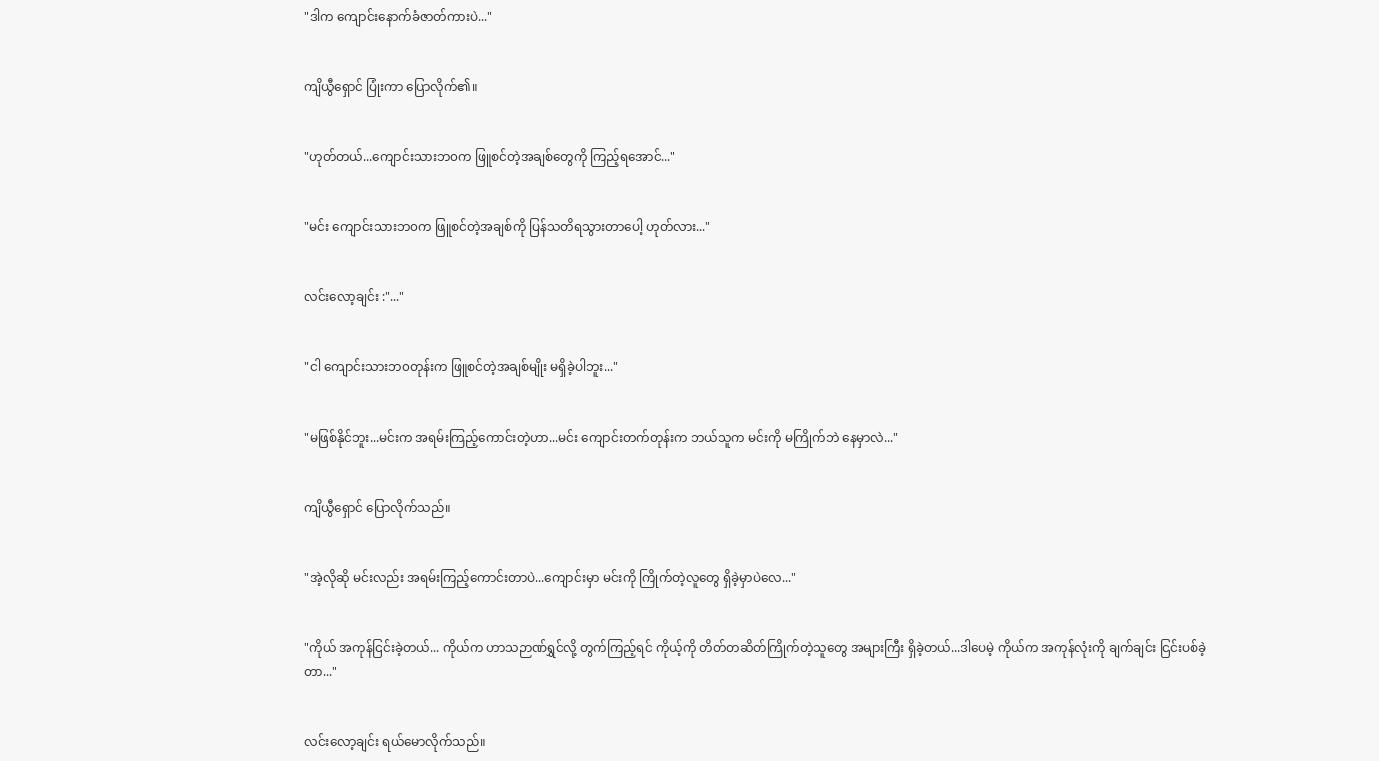"ဒါက ကျောင်း‌နောက်ခံဇာတ်ကားပဲ..."


ကျိယွီရှောင် ပြုံးကာ ပြောလိုက်၏။


"ဟုတ်တယ်...ကျောင်းသားဘ၀က ဖြူစင်တဲ့အချစ်တွေကို ကြည့်ရအောင်..."


"မင်း ကျောင်းသားဘ၀က ဖြူစင်တဲ့အချစ်ကို ပြန်သတိရသွားတာပေါ့ ဟုတ်လား..."


လင်းလော့ချင်း :"..."


"ငါ ကျောင်းသားဘ၀တုန်းက ဖြူစင်တဲ့အချစ်မျိုး မရှိခဲ့ပါဘူး..."


"မဖြစ်နိုင်ဘူး...မင်းက အရမ်းကြည့်ကောင်းတဲ့ဟာ...မင်း ကျောင်းတက်တုန်းက ဘယ်သူက မင်းကို မကြိုက်ဘဲ နေမှာလဲ..."


ကျိယွီရှောင် ပြောလိုက်သည်။


"အဲ့လိုဆို မင်းလည်း အရမ်းကြည့်ကောင်းတာပဲ...ကျောင်းမှာ မင်းကို ကြိုက်တဲ့လူတွေ ရှိခဲ့မှာပဲလေ..."


"ကိုယ် အကုန်ငြင်းခဲ့တယ်... ကိုယ်က ဟာသဉာဏ်ရွှင်လို့ တွက်ကြည့်ရင် ကိုယ့်ကို တိတ်တဆိတ်ကြိုက်တဲ့သူတွေ အများကြီး ရှိခဲ့တယ်...ဒါပေမဲ့ ကိုယ်က အကုန်လုံးကို ချက်ချင်း ငြင်းပစ်ခဲ့တာ..."


လင်းလော့ချင်း ရယ်မောလိုက်သည်။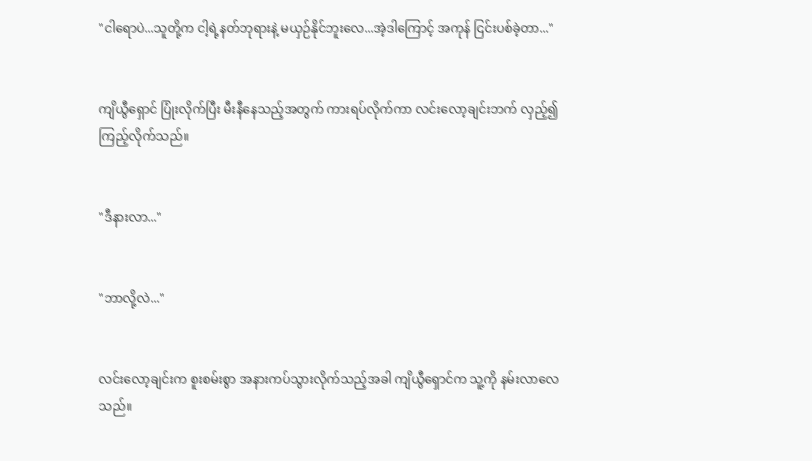"ငါရောပဲ...သူတို့က ငါ့ရဲ့နတ်ဘုရားနဲ့ မယှဉ်နိုင်ဘူးလေ...အဲ့ဒါကြောင့် အကုန် ငြင်းပစ်ခဲ့တာ..."


ကျိယွီရှောင် ပြုံးလိုက်ပြီး မီးနီနေသည့်အတွက် ကားရပ်လိုက်ကာ လင်းလော့ချင်းဘက် လှည့်၍ကြည့်လိုက်သည်။


"ဒီနားလာ..."


"ဘာလို့လဲ..."


လင်းလော့ချင်းက စူးစမ်းစွာ အနားကပ်သွားလိုက်သည့်အခါ ကျိယွီရှောင်က သူ့ကို နမ်းလာလေသည်။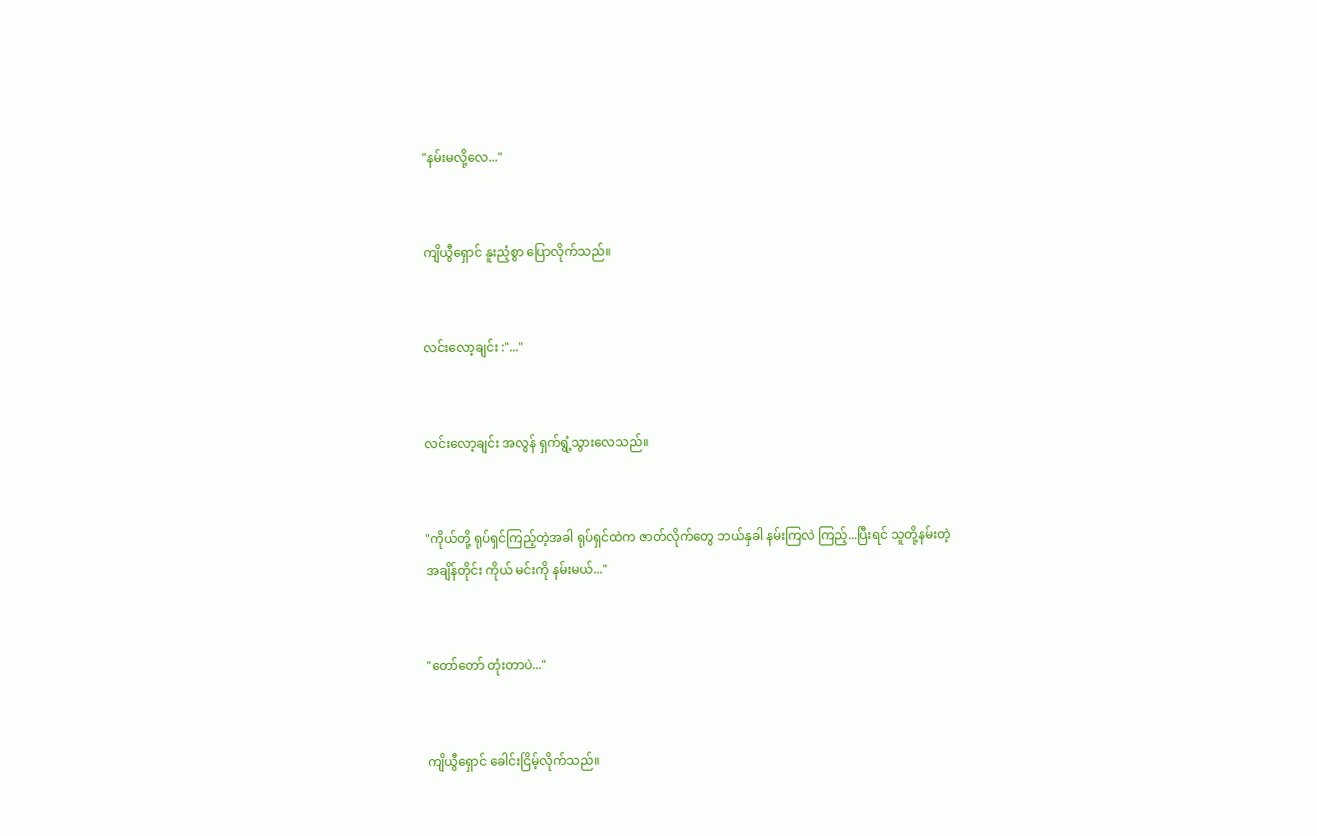"နမ်းမလို့လေ..."


ကျိယွီရှောင် နူးညံ့စွာ ပြောလိုက်သည်။


လင်းလော့ချင်း :"..."


လင်းလော့ချင်း အလွန် ရှက်ရွံ့သွားလေသည်။


"ကိုယ်တို့ ရုပ်ရှင်ကြည့်တဲ့အခါ ရုပ်ရှင်ထဲက ဇာတ်လိုက်တွေ ဘယ်နှခါ နမ်းကြလဲ ကြည့်...ပြီးရင် သူတို့နမ်းတဲ့အချိန်တိုင်း ကိုယ် မင်းကို နမ်းမယ်..."


"တော်တော် တုံးတာပဲ..."


ကျိယွီရှောင် ခေါင်းငြိမ့်လိုက်သည်။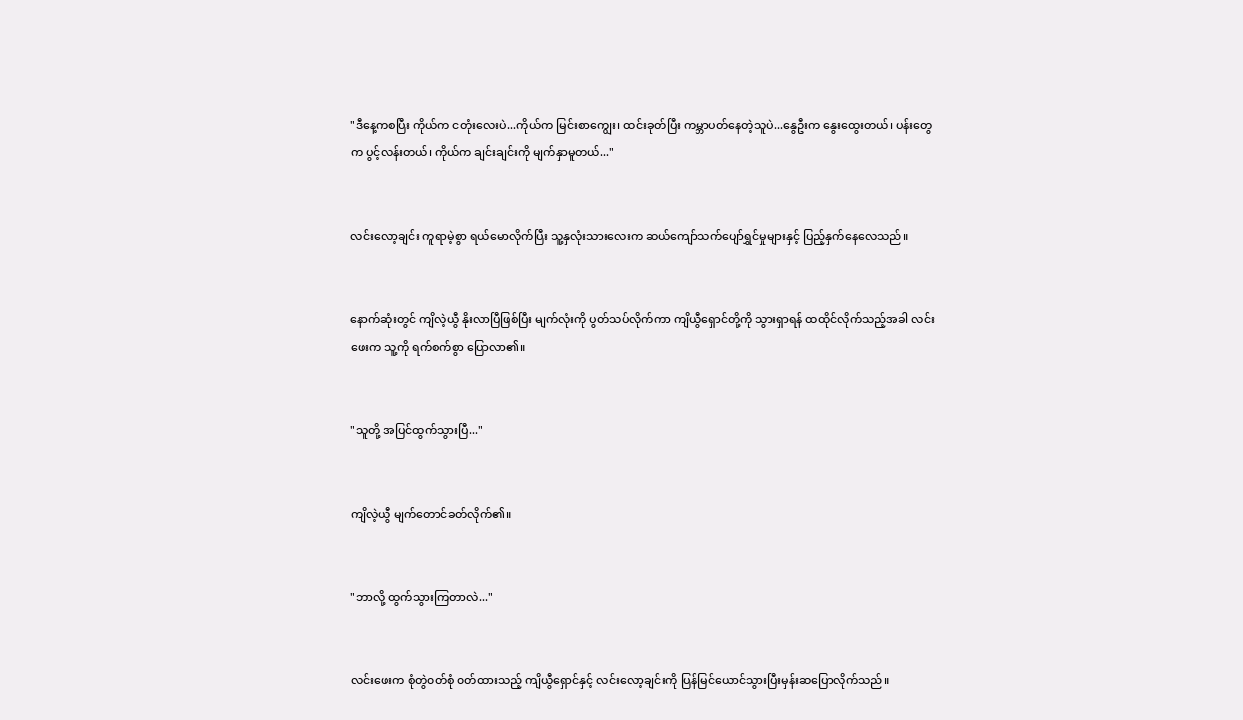"ဒီနေ့ကစပြီး ကိုယ်က ငတုံးလေးပဲ...ကိုယ်က မြင်းစာကျွေး၊ ထင်းခုတ်ပြီး ကမ္ဘာပတ်နေတဲ့သူပဲ...နွေဦးက နွေးထွေးတယ်၊ ပန်းတွေက ပွင့်လန်းတယ်၊ ကိုယ်က ချင်းချင်းကို မျက်နှာမူတယ်..."


လင်းလော့ချင်း ကူရာမဲ့စွာ ရယ်မောလိုက်ပြီး သူ့နှလုံးသားလေးက ဆယ်ကျော်သက်ပျော်ရွှင်မှုများနှင့် ပြည့်နှက်နေလေသည်။


နောက်‌ဆုံးတွင် ကျိလဲ့ယွီ နိုးလာပြီဖြစ်ပြီး မျက်လုံးကို ပွတ်သပ်လိုက်ကာ ကျိယွီရှောင်တို့ကို သွားရှာရန် ထထိုင်လိုက်သည့်အခါ လင်းဖေးက သူ့ကို ရက်စက်စွာ ပြောလာ၏။


"သူတို့ အပြင်ထွက်သွားပြီ..."


ကျိလဲ့ယွီ မျက်တောင်ခတ်လိုက်၏။


"ဘာလို့ ထွက်သွားကြတာလဲ..."


လင်းဖေးက စုံတွဲ၀တ်စုံ ၀တ်ထားသည့် ကျိယွီရှောင်နှင့် လင်းလော့ချင်းကို ပြန်မြင်ယောင်သွားပြီးမှန်းဆပြောလိုက်သည်။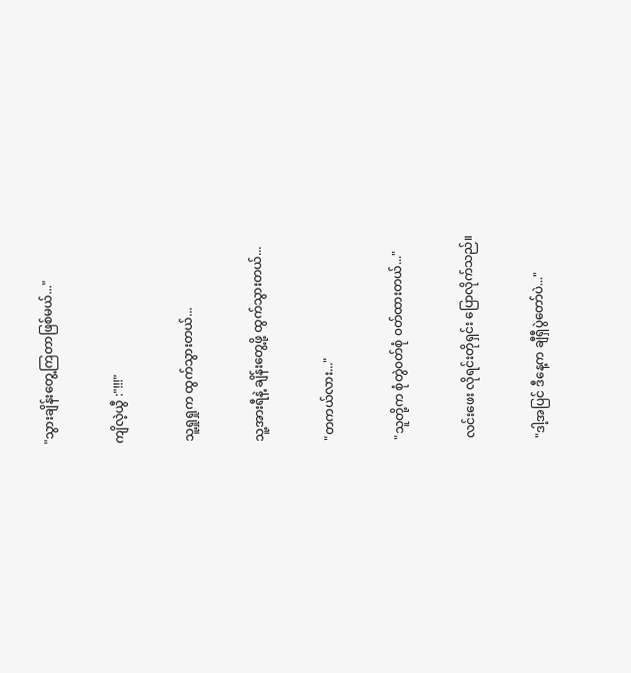"သွားချိန်းတွေ့ကြတာဖြစ်မယ်..."


ကျိလဲ့ယွီ :"!!!"


သူ့ရှုရှုက ထွက်သွားတယ်...


သူ့အားရီနဲ့ ချိန်းတွေ့ဖို့ ထွက်သွားတယ်...


"တကယ်လား..."


"သူတို့က စုံတွဲ၀တ်စုံ ၀တ်ထားတယ်..."


လင်းဖေး လိုရင်းတိုရှင်း ပြောလိုက်သည်။


"ဒါ့အပြင် ဒီနေ့က ချီရှီပွဲတော်ပဲ..."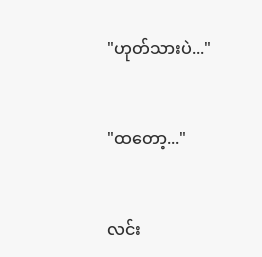"ဟုတ်သားပဲ..."


"ထတော့..."


လင်း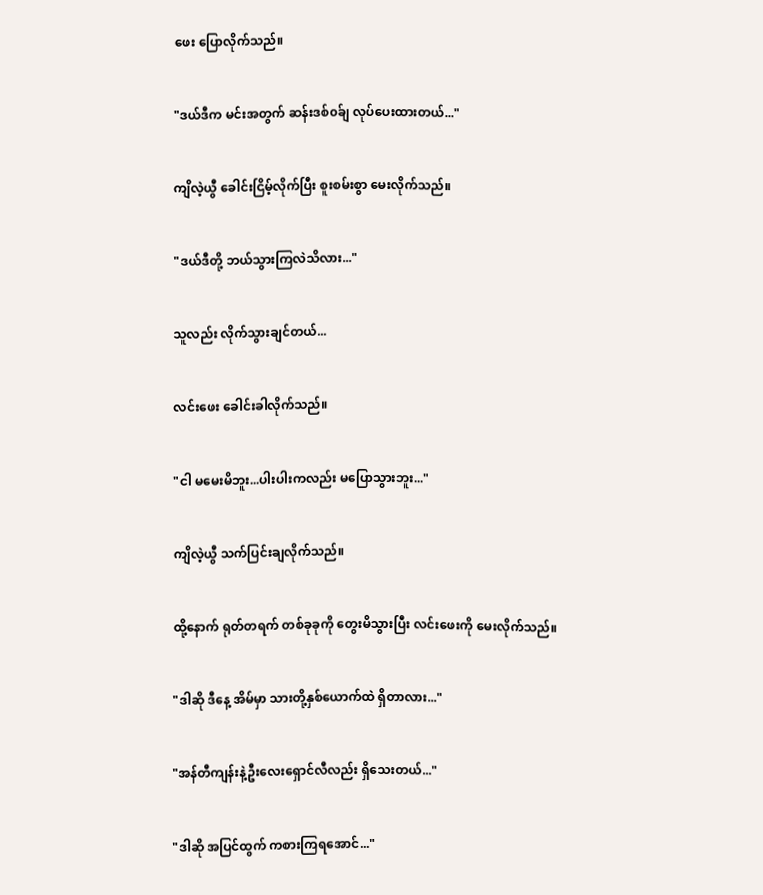ဖေး ပြောလိုက်သည်။


"ဒယ်ဒီက မင်းအတွက် ဆန်းဒစ်၀ခ်ျ လုပ်ပေးထားတယ်..."


ကျိလဲ့ယွီ ခေါင်းငြိမ့်လိုက်ပြီး စူးစမ်းစွာ မေးလိုက်သည်။


"ဒယ်ဒီတို့ ဘယ်သွားကြလဲသိလား..."


သူလည်း လိုက်သွားချင်တယ်...


လင်းဖေး ခေါင်းခါလိုက်သည်။


"ငါ မမေးမိဘူး...ပါးပါးကလည်း မပြောသွားဘူး..."


ကျိလဲ့ယွီ သက်ပြင်းချလိုက်သည်။


ထို့နောက် ရုတ်တရက် တစ်ခုခုကို တွေးမိသွားပြီး လင်းဖေးကို မေးလိုက်သည်။


"ဒါဆို ဒီနေ့ အိမ်မှာ သားတို့နှစ်ယောက်ထဲ ရှိတာလား..."


"အန်တီကျန်းနဲ့ဦးလေး‌‌ရှောင်လီလည်း ရှိသေးတယ်..."


"ဒါဆို အပြင်ထွက် ကစားကြရအောင်..."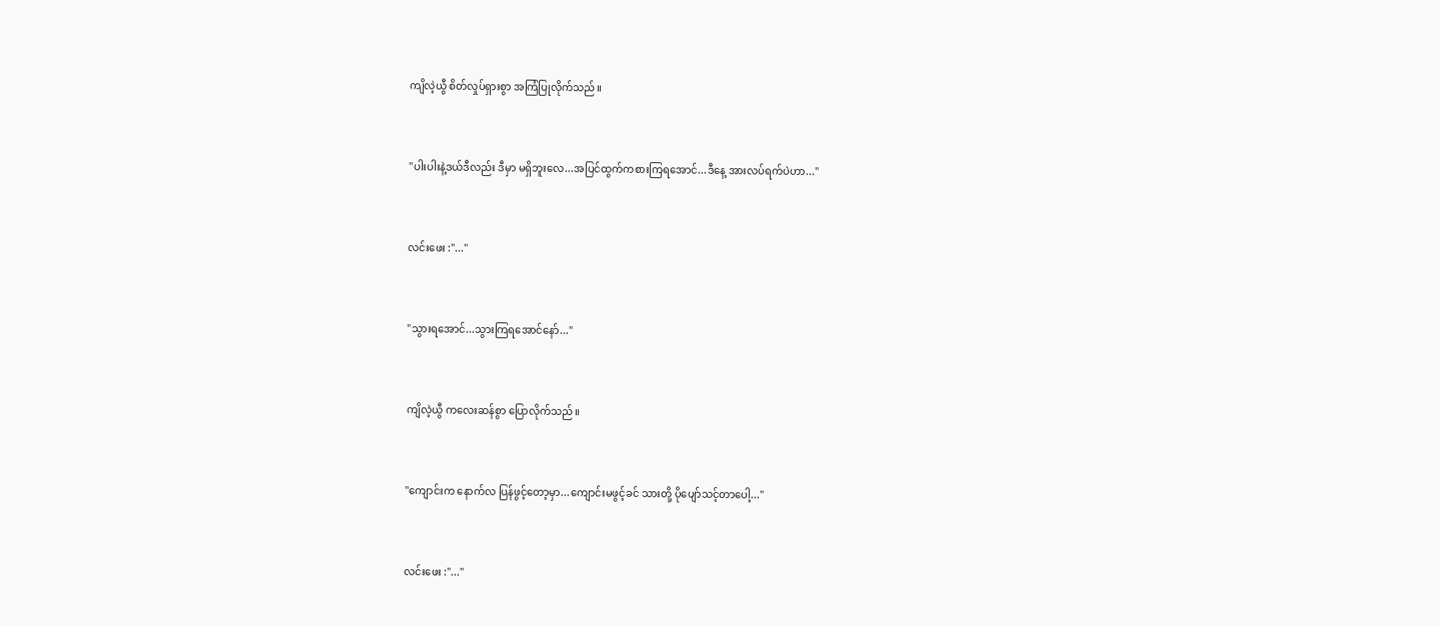ကျိလဲ့ယွီ စိတ်လှုပ်ရှားစွာ အကြံပြုလိုက်သည်။


"ပါးပါးနဲ့ဒယ်ဒီလည်း ဒီမှာ မရှိဘူးလေ...အပြင်ထွက်ကစားကြရအောင်...ဒီနေ့ အားလပ်ရက်ပဲဟာ..."


လင်း‌ဖေး :"..."


"သွားရအောင်...သွားကြရအောင်နော်..."


ကျိလဲ့ယွီ ကလေးဆန်စွာ ပြောလိုက်သည်။


"ကျောင်းက နောက်လ ပြန်ဖွင့်တော့မှာ...ကျောင်းမဖွင့်ခင် သားတို့ ပိုပျော်သင့်တာပေါ့..."


လင်းဖေး :"..."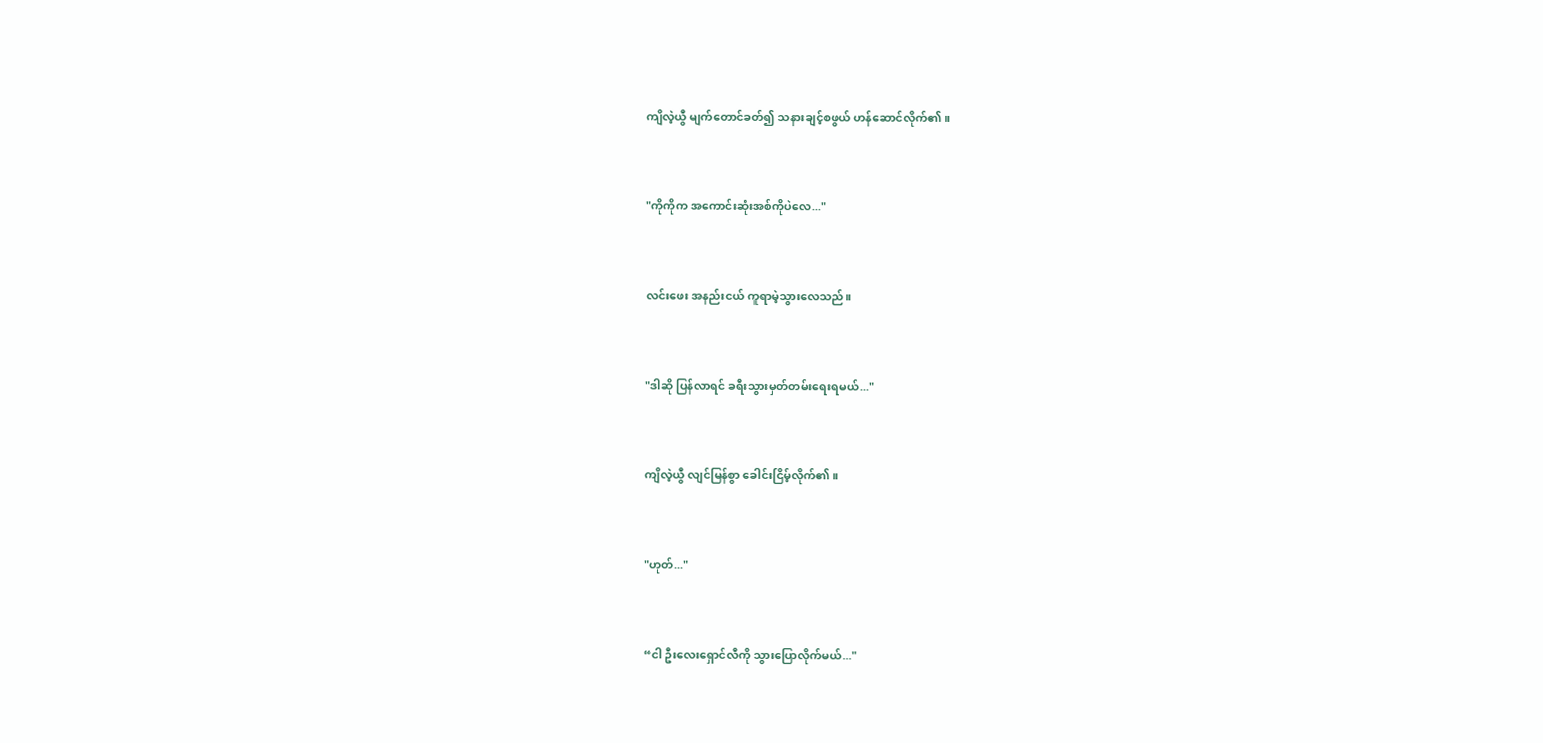ကျိလဲ့ယွီ မျက်တောင်ခတ်၍ သနားချင့်စဖွယ် ဟန်ဆောင်လိုက်၏။


"ကိုကိုက အကောင်းဆုံးအစ်ကိုပဲလေ..."


လင်းဖေး အနည်းငယ် ကူရာမဲ့သွားလေသည်။


"ဒါဆို ပြန်လာရင် ခရီးသွားမှတ်တမ်းရေးရမယ်..."


ကျိလဲ့ယွီ လျင်မြန်စွာ ခေါင်းငြိမ့်လိုက်၏။


"ဟုတ်..."


“ငါ ဦးလေး‌ရှောင်လီကို သွားပြောလိုက်မယ်..."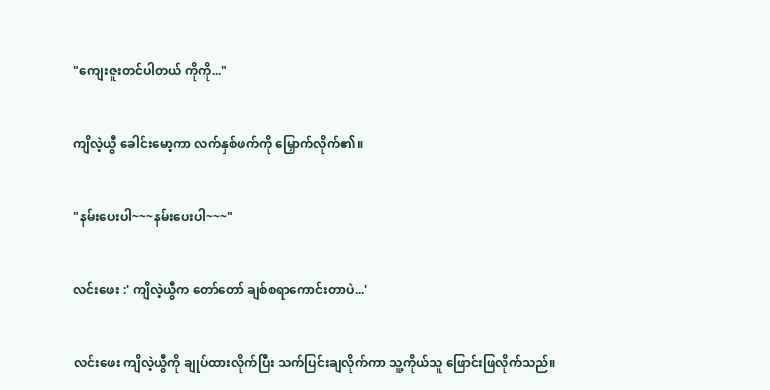"ကျေးဇူးတင်ပါတယ် ကိုကို..."


ကျိလဲ့ယွီ ခေါင်းမော့ကာ လက်နှစ်ဖက်ကို မြှောက်လိုက်၏။


"နမ်းပေးပါ~~~နမ်းပေးပါ~~~"


လင်းဖေး :' ကျိလဲ့ယွီက တော်‌တော် ချစ်စရာကောင်းတာပဲ...'


လင်း‌ဖေး ကျိလဲ့ယွီကို ချုပ်ထားလိုက်ပြီး သက်ပြင်းချလိုက်ကာ သူ့ကိုယ်သူ ဖြောင်းဖြလိုက်သည်။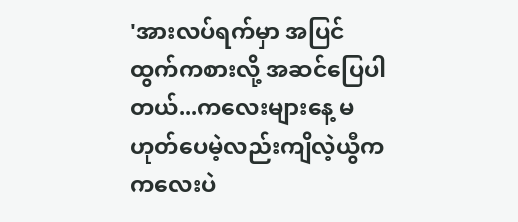'အားလပ်ရက်မှာ အပြင်ထွက်ကစားလို့ အဆင်ပြေပါတယ်...ကလေးများနေ့ မဟုတ်ပေမဲ့လည်းကျိလဲ့ယွီက ကလေးပဲ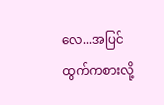လေ...အပြင်ထွက်ကစားလို့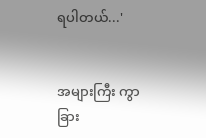ရပါတယ်...'


အများကြီး ကွာခြား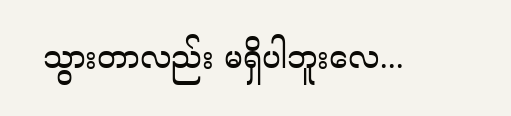သွားတာလည်း မရှိပါဘူးလေ...